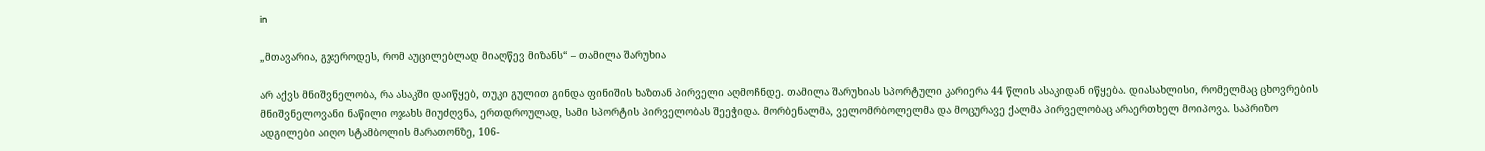in

„მთავარია, გჯეროდეს, რომ აუცილებლად მიაღწევ მიზანს“ – თამილა შარუხია

არ აქვს მნიშვნელობა, რა ასაკში დაიწყებ, თუკი გულით გინდა ფინიშის ხაზთან პირველი აღმოჩნდე. თამილა შარუხიას სპორტული კარიერა 44 წლის ასაკიდან იწყება. დიასახლისი, რომელმაც ცხოვრების მნიშვნელოვანი ნაწილი ოჯახს მიუძღვნა, ერთდროულად, სამი სპორტის პირველობას შეეჭიდა. მორბენალმა, ველომრბოლელმა და მოცურავე ქალმა პირველობაც არაერთხელ მოიპოვა. საპრიზო ადგილები აიღო სტამბოლის მარათონზე, 106-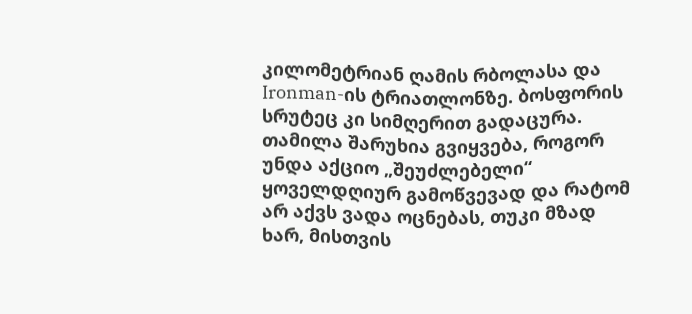კილომეტრიან ღამის რბოლასა და Ironman-ის ტრიათლონზე. ბოსფორის სრუტეც კი სიმღერით გადაცურა. თამილა შარუხია გვიყვება, როგორ უნდა აქციო „შეუძლებელი“ ყოველდღიურ გამოწვევად და რატომ არ აქვს ვადა ოცნებას, თუკი მზად ხარ, მისთვის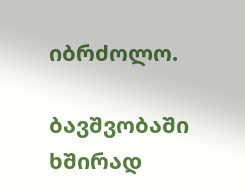იბრძოლო.

ბავშვობაში ხშირად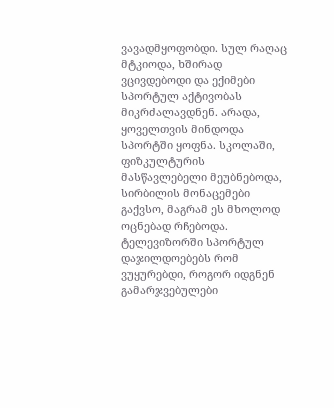ვავადმყოფობდი. სულ რაღაც მტკიოდა, ხშირად ვცივდებოდი და ექიმები სპორტულ აქტივობას მიკრძალავდნენ. არადა, ყოველთვის მინდოდა სპორტში ყოფნა. სკოლაში, ფიზკულტურის მასწავლებელი მეუბნებოდა, სირბილის მონაცემები გაქვსო, მაგრამ ეს მხოლოდ ოცნებად რჩებოდა. ტელევიზორში სპორტულ დაჯილდოებებს რომ ვუყურებდი, როგორ იდგნენ გამარჯვებულები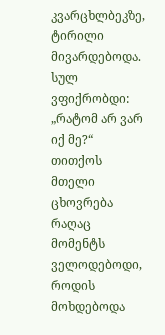კვარცხლბეკზე, ტირილი მივარდებოდა. სულ ვფიქრობდი: „რატომ არ ვარ იქ მე?“ თითქოს მთელი ცხოვრება რაღაც მომენტს ველოდებოდი, როდის მოხდებოდა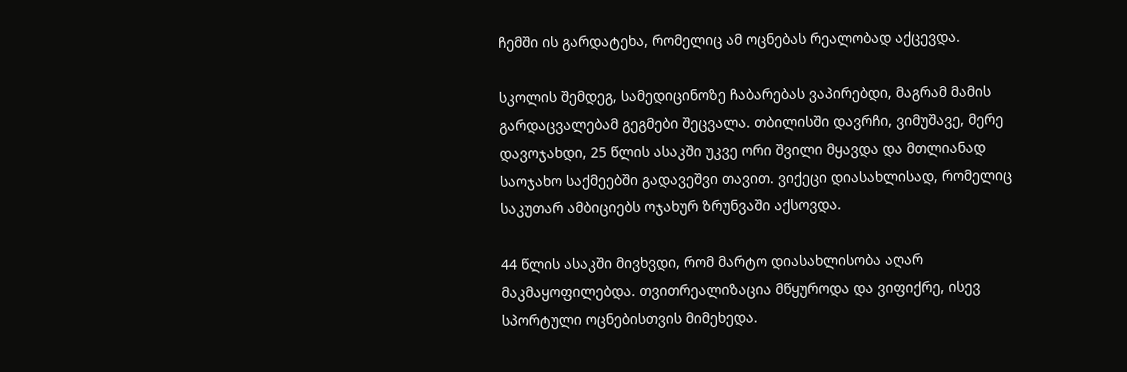ჩემში ის გარდატეხა, რომელიც ამ ოცნებას რეალობად აქცევდა.

სკოლის შემდეგ, სამედიცინოზე ჩაბარებას ვაპირებდი, მაგრამ მამის გარდაცვალებამ გეგმები შეცვალა. თბილისში დავრჩი, ვიმუშავე, მერე დავოჯახდი, 25 წლის ასაკში უკვე ორი შვილი მყავდა და მთლიანად საოჯახო საქმეებში გადავეშვი თავით. ვიქეცი დიასახლისად, რომელიც საკუთარ ამბიციებს ოჯახურ ზრუნვაში აქსოვდა.

44 წლის ასაკში მივხვდი, რომ მარტო დიასახლისობა აღარ მაკმაყოფილებდა. თვითრეალიზაცია მწყუროდა და ვიფიქრე, ისევ სპორტული ოცნებისთვის მიმეხედა.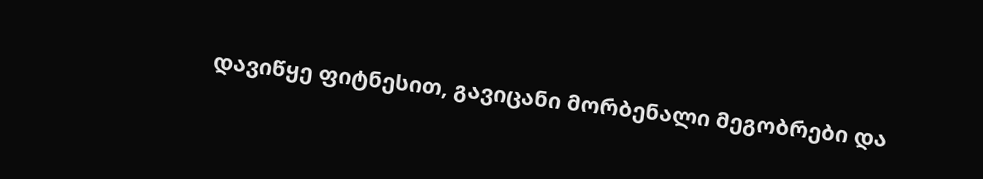დავიწყე ფიტნესით, გავიცანი მორბენალი მეგობრები და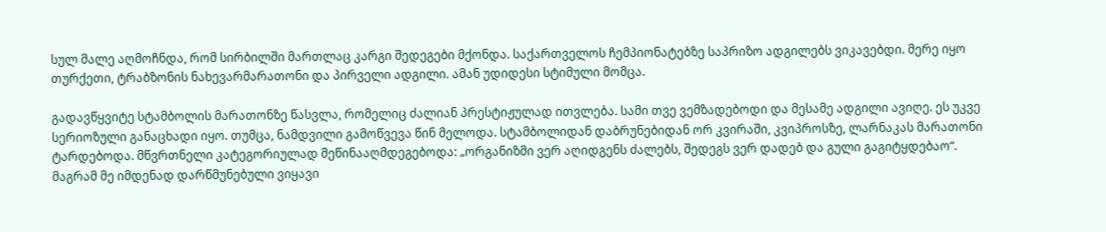სულ მალე აღმოჩნდა, რომ სირბილში მართლაც კარგი შედეგები მქონდა. საქართველოს ჩემპიონატებზე საპრიზო ადგილებს ვიკავებდი. მერე იყო თურქეთი, ტრაბზონის ნახევარმარათონი და პირველი ადგილი. ამან უდიდესი სტიმული მომცა.

გადავწყვიტე სტამბოლის მარათონზე წასვლა, რომელიც ძალიან პრესტიჟულად ითვლება. სამი თვე ვემზადებოდი და მესამე ადგილი ავიღე. ეს უკვე სერიოზული განაცხადი იყო. თუმცა, ნამდვილი გამოწვევა წინ მელოდა. სტამბოლიდან დაბრუნებიდან ორ კვირაში, კვიპროსზე, ლარნაკას მარათონი ტარდებოდა. მწვრთნელი კატეგორიულად მეწინააღმდეგებოდა: „ორგანიზმი ვერ აღიდგენს ძალებს, შედეგს ვერ დადებ და გული გაგიტყდებაო“. მაგრამ მე იმდენად დარწმუნებული ვიყავი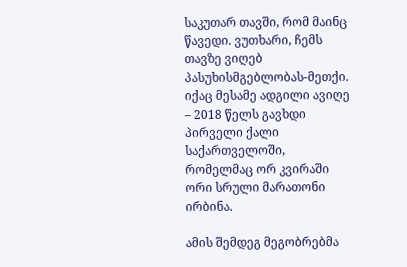საკუთარ თავში, რომ მაინც წავედი. ვუთხარი, ჩემს თავზე ვიღებ პასუხისმგებლობას-მეთქი. იქაც მესამე ადგილი ავიღე – 2018 წელს გავხდი პირველი ქალი საქართველოში, რომელმაც ორ კვირაში ორი სრული მარათონი ირბინა.

ამის შემდეგ მეგობრებმა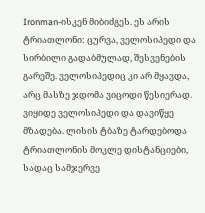Ironman-ისკენ მიბიძგეს. ეს არის ტრიათლონი: ცურვა, ველოსიპედი და სირბილი გადაბმულად, შესვენების გარეშე. ველოსიპედიც კი არ მყავდა, არც მასზე ჯდომა ვიცოდი წესიერად. ვიყიდე ველოსიპედი და დავიწყე მზადება. ლისის ტბაზე ტარდებოდა ტრიათლონის მოკლე დისტანციები, სადაც სამჯერვე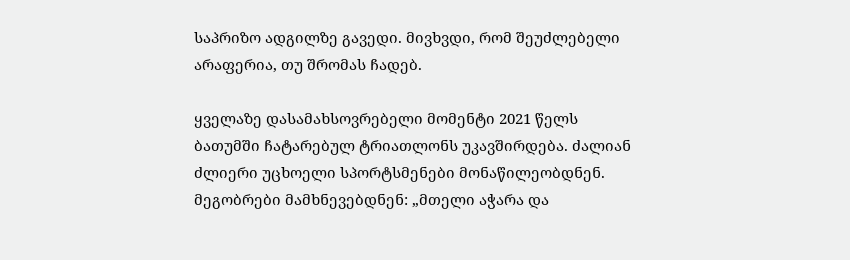საპრიზო ადგილზე გავედი. მივხვდი, რომ შეუძლებელი არაფერია, თუ შრომას ჩადებ.

ყველაზე დასამახსოვრებელი მომენტი 2021 წელს ბათუმში ჩატარებულ ტრიათლონს უკავშირდება. ძალიან ძლიერი უცხოელი სპორტსმენები მონაწილეობდნენ. მეგობრები მამხნევებდნენ: „მთელი აჭარა და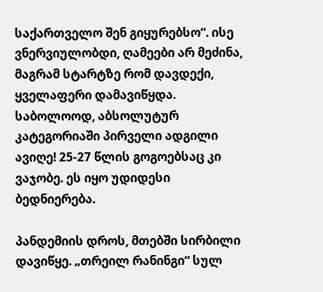საქართველო შენ გიყურებსო“. ისე ვნერვიულობდი, ღამეები არ მეძინა, მაგრამ სტარტზე რომ დავდექი, ყველაფერი დამავიწყდა. საბოლოოდ, აბსოლუტურ კატეგორიაში პირველი ადგილი ავიღე! 25-27 წლის გოგოებსაც კი ვაჯობე. ეს იყო უდიდესი ბედნიერება.

პანდემიის დროს, მთებში სირბილი დავიწყე. „თრეილ რანინგი“ სულ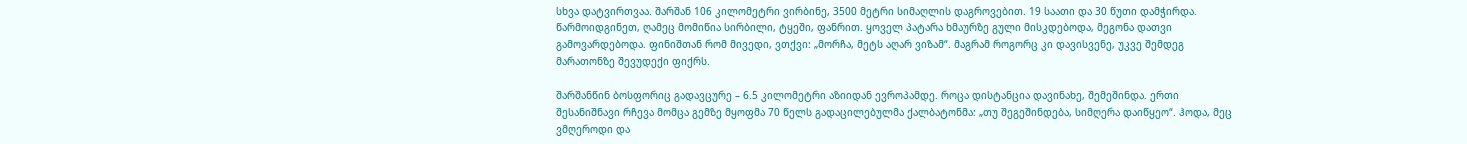სხვა დატვირთვაა. შარშან 106 კილომეტრი ვირბინე, 3500 მეტრი სიმაღლის დაგროვებით. 19 საათი და 30 წუთი დამჭირდა. წარმოიდგინეთ, ღამეც მომიწია სირბილი, ტყეში, ფანრით. ყოველ პატარა ხმაურზე გული მისკდებოდა, მეგონა დათვი გამოვარდებოდა. ფინიშთან რომ მივედი, ვთქვი: „მორჩა, მეტს აღარ ვიზამ“. მაგრამ როგორც კი დავისვენე, უკვე შემდეგ მარათონზე შევუდექი ფიქრს.

შარშანწინ ბოსფორიც გადავცურე – 6.5 კილომეტრი აზიიდან ევროპამდე. როცა დისტანცია დავინახე, შემეშინდა. ერთი შესანიშნავი რჩევა მომცა გემზე მყოფმა 70 წელს გადაცილებულმა ქალბატონმა: „თუ შეგეშინდება, სიმღერა დაიწყეო“. ჰოდა, მეც ვმღეროდი და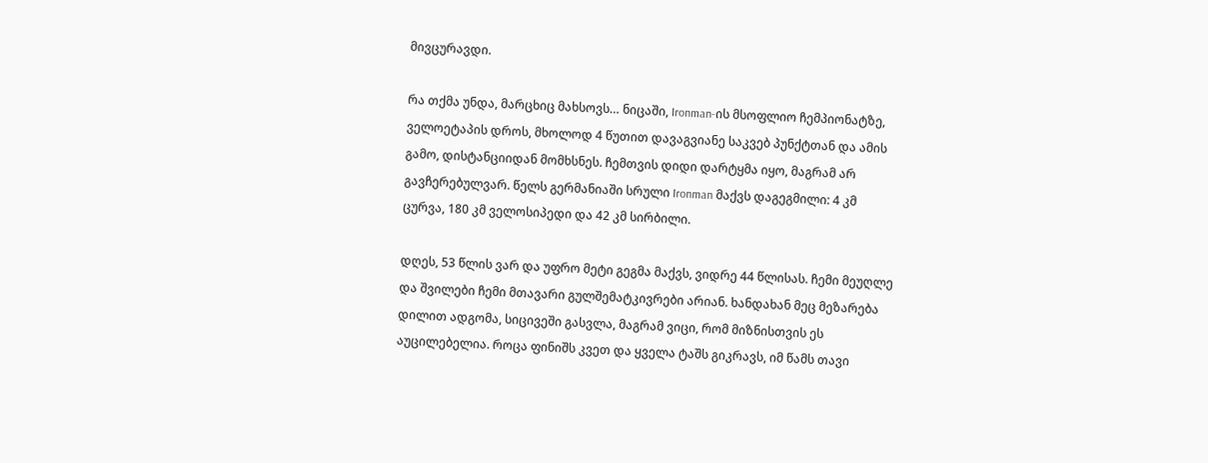მივცურავდი.

რა თქმა უნდა, მარცხიც მახსოვს… ნიცაში, Ironman-ის მსოფლიო ჩემპიონატზე, ველოეტაპის დროს, მხოლოდ 4 წუთით დავაგვიანე საკვებ პუნქტთან და ამის გამო, დისტანციიდან მომხსნეს. ჩემთვის დიდი დარტყმა იყო, მაგრამ არ გავჩერებულვარ. წელს გერმანიაში სრული Ironman მაქვს დაგეგმილი: 4 კმ ცურვა, 180 კმ ველოსიპედი და 42 კმ სირბილი.

დღეს, 53 წლის ვარ და უფრო მეტი გეგმა მაქვს, ვიდრე 44 წლისას. ჩემი მეუღლე და შვილები ჩემი მთავარი გულშემატკივრები არიან. ხანდახან მეც მეზარება დილით ადგომა, სიცივეში გასვლა, მაგრამ ვიცი, რომ მიზნისთვის ეს აუცილებელია. როცა ფინიშს კვეთ და ყველა ტაშს გიკრავს, იმ წამს თავი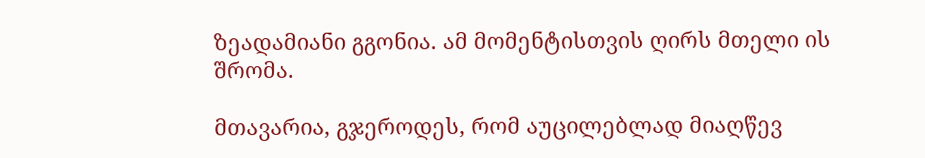ზეადამიანი გგონია. ამ მომენტისთვის ღირს მთელი ის შრომა.

მთავარია, გჯეროდეს, რომ აუცილებლად მიაღწევ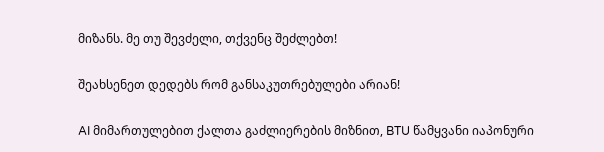მიზანს. მე თუ შევძელი, თქვენც შეძლებთ!

შეახსენეთ დედებს რომ განსაკუთრებულები არიან!

AI მიმართულებით ქალთა გაძლიერების მიზნით, BTU წამყვანი იაპონური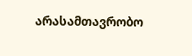არასამთავრობო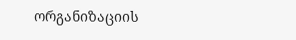ორგანიზაციის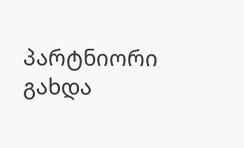პარტნიორი გახდა